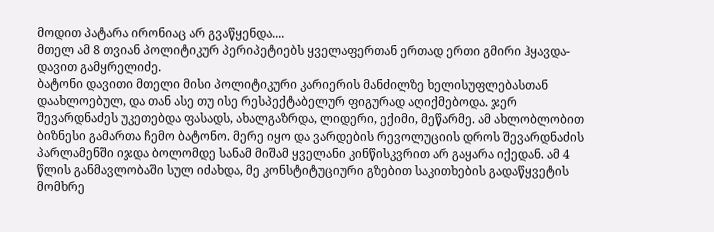მოდით პატარა ირონიაც არ გვაწყენდა....
მთელ ამ 8 თვიან პოლიტიკურ პერიპეტიებს ყველაფერთან ერთად ერთი გმირი ჰყავდა- დავით გამყრელიძე.
ბატონი დავითი მთელი მისი პოლიტიკური კარიერის მანძილზე ხელისუფლებასთან დაახლოებულ, და თან ასე თუ ისე რესპექტაბელურ ფიგურად აღიქმებოდა. ჯერ შევარდნაძეს უკეთებდა ფასადს, ახალგაზრდა, ლიდერი, ექიმი, მეწარმე. ამ ახლობლობით ბიზნესი გამართა ჩემო ბატონო. მერე იყო და ვარდების რევოლუციის დროს შევარდნაძის პარლამენში იჯდა ბოლომდე სანამ მიშამ ყველანი კინწისკვრით არ გაყარა იქედან. ამ 4 წლის განმავლობაში სულ იძახდა, მე კონსტიტუციური გზებით საკითხების გადაწყვეტის მომხრე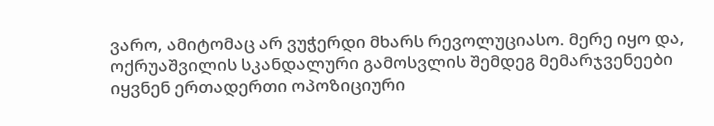ვარო, ამიტომაც არ ვუჭერდი მხარს რევოლუციასო. მერე იყო და, ოქრუაშვილის სკანდალური გამოსვლის შემდეგ მემარჯვენეები იყვნენ ერთადერთი ოპოზიციური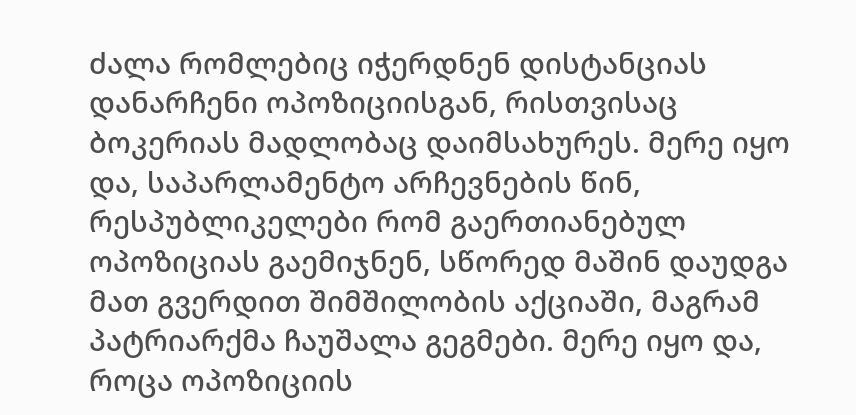ძალა რომლებიც იჭერდნენ დისტანციას დანარჩენი ოპოზიციისგან, რისთვისაც ბოკერიას მადლობაც დაიმსახურეს. მერე იყო და, საპარლამენტო არჩევნების წინ, რესპუბლიკელები რომ გაერთიანებულ ოპოზიციას გაემიჯნენ, სწორედ მაშინ დაუდგა მათ გვერდით შიმშილობის აქციაში, მაგრამ პატრიარქმა ჩაუშალა გეგმები. მერე იყო და, როცა ოპოზიციის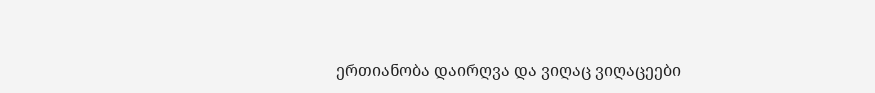ერთიანობა დაირღვა და ვიღაც ვიღაცეები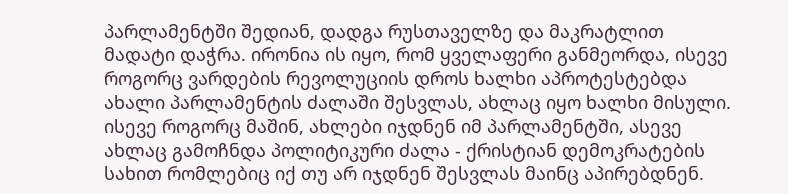პარლამენტში შედიან, დადგა რუსთაველზე და მაკრატლით მადატი დაჭრა. ირონია ის იყო, რომ ყველაფერი განმეორდა, ისევე როგორც ვარდების რევოლუციის დროს ხალხი აპროტესტებდა ახალი პარლამენტის ძალაში შესვლას, ახლაც იყო ხალხი მისული. ისევე როგორც მაშინ, ახლები იჯდნენ იმ პარლამენტში, ასევე ახლაც გამოჩნდა პოლიტიკური ძალა - ქრისტიან დემოკრატების სახით რომლებიც იქ თუ არ იჯდნენ შესვლას მაინც აპირებდნენ.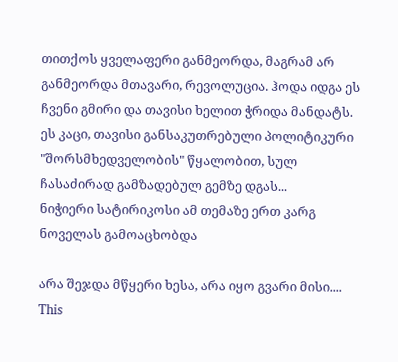თითქოს ყველაფერი განმეორდა, მაგრამ არ განმეორდა მთავარი, რევოლუცია. ჰოდა იდგა ეს ჩვენი გმირი და თავისი ხელით ჭრიდა მანდატს. ეს კაცი, თავისი განსაკუთრებული პოლიტიკური "შორსმხედველობის" წყალობით, სულ ჩასაძირად გამზადებულ გემზე დგას...
ნიჭიერი სატირიკოსი ამ თემაზე ერთ კარგ ნოველას გამოაცხობდა

არა შეჯდა მწყერი ხესა, არა იყო გვარი მისი....
This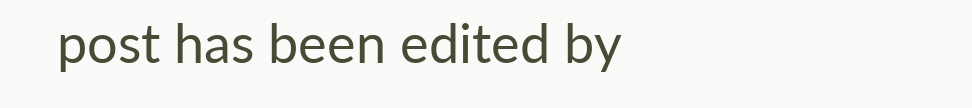post has been edited by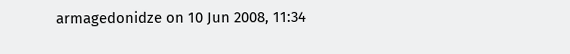armagedonidze on 10 Jun 2008, 11:34